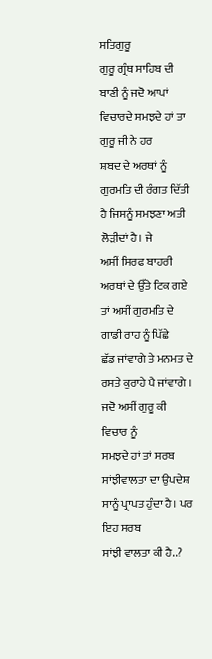ਸਤਿਗੁਰੂ
ਗੁਰੂ ਗ੍ਰੰਥ ਸਾਹਿਬ ਦੀ ਬਾਣੀ ਨੂੰ ਜਦੋ ਆਪਾਂ ਵਿਚਾਰਦੇ ਸਮਝਦੇ ਹਾਂ ਤਾ ਗੁਰੂ ਜੀ ਨੇ ਹਰ
ਸ਼ਬਦ ਦੇ ਅਰਥਾਂ ਨੂੰ ਗੁਰਮਤਿ ਦੀ ਰੰਗਤ ਦਿੱਤੀ ਹੈ ਜਿਸਨੂੰ ਸਮਝਣਾ ਅਤੀ ਲੋੜੀਦਾਂ ਹੈ। ਜੇ
ਅਸੀਂ ਸਿਰਫ ਬਾਹਰੀ ਅਰਥਾਂ ਦੇ ਉੱਤੇ ਟਿਕ ਗਏ ਤਾਂ ਅਸੀਂ ਗੁਰਮਤਿ ਦੇ ਗਾਡੀ ਰਾਹ ਨੂੰ ਪਿੱਛੇ
ਛੱਡ ਜਾਂਵਾਗੇ ਤੇ ਮਨਮਤ ਦੇ ਰਸਤੇ ਕੁਰਾਹੇ ਪੈ ਜਾਂਵਾਗੇ । ਜਦੋ ਅਸੀਂ ਗੁਰੂ ਕੀ ਵਿਚਾਰ ਨੂੰ
ਸਮਝਦੇ ਹਾਂ ਤਾਂ ਸਰਬ ਸਾਂਝੀਵਾਲਤਾ ਦਾ ਉਪਦੇਸ਼ ਸਾਨੂੰ ਪ੍ਰਾਪਤ ਹੁੰਦਾ ਹੈ। ਪਰ ਇਹ ਸਰਬ
ਸਾਂਝੀ ਵਾਲਤਾ ਕੀ ਹੈ..?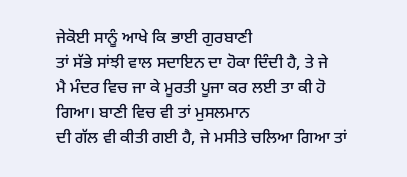ਜੇਕੋਈ ਸਾਨੂੰ ਆਖੇ ਕਿ ਭਾਈ ਗੁਰਬਾਣੀ
ਤਾਂ ਸੱਭੇ ਸਾਂਝੀ ਵਾਲ ਸਦਾਇਨ ਦਾ ਹੋਕਾ ਦਿੰਦੀ ਹੈ, ਤੇ ਜੇ
ਮੈ ਮੰਦਰ ਵਿਚ ਜਾ ਕੇ ਮੂਰਤੀ ਪੂਜਾ ਕਰ ਲਈ ਤਾ ਕੀ ਹੋ ਗਿਆ। ਬਾਣੀ ਵਿਚ ਵੀ ਤਾਂ ਮੁਸਲਮਾਨ
ਦੀ ਗੱਲ ਵੀ ਕੀਤੀ ਗਈ ਹੈ, ਜੇ ਮਸੀਤੇ ਚਲਿਆ ਗਿਆ ਤਾਂ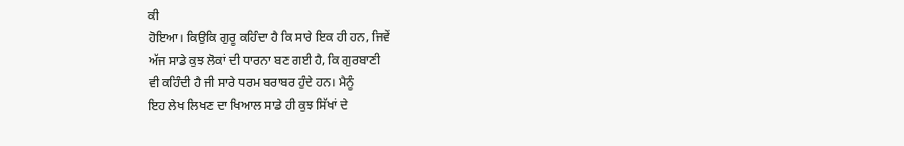ਕੀ
ਹੋਇਆ। ਕਿਉਕਿ ਗੁਰੂ ਕਹਿੰਦਾ ਹੈ ਕਿ ਸਾਰੇ ਇਕ ਹੀ ਹਨ, ਜਿਵੇਂ
ਅੱਜ ਸਾਡੇ ਕੁਝ ਲੋਕਾਂ ਦੀ ਧਾਰਨਾ ਬਣ ਗਈ ਹੈ, ਕਿ ਗੁਰਬਾਣੀ
ਵੀ ਕਹਿੰਦੀ ਹੈ ਜੀ ਸਾਰੇ ਧਰਮ ਬਰਾਬਰ ਹੁੰਦੇ ਹਨ। ਮੈਨੂੰ
ਇਹ ਲੇਖ ਲਿਖਣ ਦਾ ਖਿਆਲ ਸਾਡੇ ਹੀ ਕੁਝ ਸਿੱਖਾਂ ਦੇ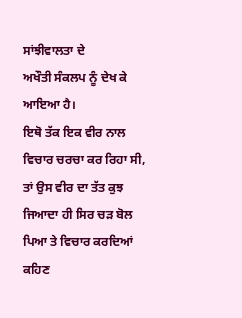ਸਾਂਝੀਵਾਲਤਾ ਦੇ
ਅਖੌਤੀ ਸੰਕਲਪ ਨੂੰ ਦੇਖ ਕੇ ਆਇਆ ਹੈ।
ਇਥੋ ਤੱਕ ਇਕ ਵੀਰ ਨਾਲ ਵਿਚਾਰ ਚਰਚਾ ਕਰ ਰਿਹਾ ਸੀ,
ਤਾਂ ਉਸ ਵੀਰ ਦਾ ਤੱਤ ਕੁਝ ਜਿਆਦਾ ਹੀ ਸਿਰ ਚੜ ਬੋਲ ਪਿਆ ਤੇ ਵਿਚਾਰ ਕਰਦਿਆਂ ਕਹਿਣ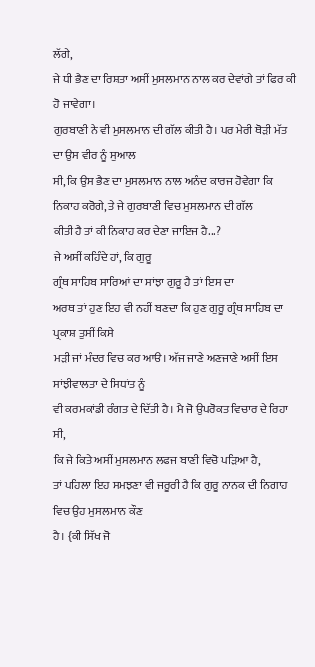ਲੱਗੇ,
ਜੇ ਧੀ ਭੈਣ ਦਾ ਰਿਸ਼ਤਾ ਅਸੀਂ ਮੁਸਲਮਾਨ ਨਾਲ ਕਰ ਦੇਵਾਂਗੇ ਤਾਂ ਫਿਰ ਕੀ ਹੋ ਜਾਵੇਗਾ।
ਗੁਰਬਾਣੀ ਨੇ ਵੀ ਮੁਸਲਮਾਨ ਦੀ ਗੱਲ ਕੀਤੀ ਹੈ। ਪਰ ਮੇਰੀ ਥੋੜੀ ਮੱਤ ਦਾ ਉਸ ਵੀਰ ਨੂੰ ਸੁਆਲ
ਸੀ, ਕਿ ਉਸ ਭੈਣ ਦਾ ਮੁਸਲਮਾਨ ਨਾਲ ਅਨੰਦ ਕਾਰਜ ਹੋਵੇਗਾ ਕਿ
ਨਿਕਾਹ ਕਰੋਗੇ, ਤੇ ਜੇ ਗੁਰਬਾਣੀ ਵਿਚ ਮੁਸਲਮਾਨ ਦੀ ਗੱਲ
ਕੀਤੀ ਹੈ ਤਾਂ ਕੀ ਨਿਕਾਹ ਕਰ ਦੇਣਾ ਜਾਇਜ ਹੈ...?
ਜੇ ਅਸੀਂ ਕਹਿੰਦੇ ਹਾਂ, ਕਿ ਗੁਰੂ
ਗ੍ਰੰਥ ਸਾਹਿਬ ਸਾਰਿਆਂ ਦਾ ਸਾਂਝਾ ਗੁਰੂ ਹੈ ਤਾਂ ਇਸ ਦਾ
ਅਰਥ ਤਾਂ ਹੁਣ ਇਹ ਵੀ ਨਹੀਂ ਬਣਦਾ ਕਿ ਹੁਣ ਗੁਰੂ ਗ੍ਰੰਥ ਸਾਹਿਬ ਦਾ ਪ੍ਰਕਾਸ਼ ਤੁਸੀਂ ਕਿਸੇ
ਮੜੀ ਜਾਂ ਮੰਦਰ ਵਿਚ ਕਰ ਆੳ। ਅੱਜ ਜਾਣੇ ਅਣਜਾਣੇ ਅਸੀਂ ਇਸ ਸਾਂਝੀਵਾਲਤਾ ਦੇ ਸਿਧਾਂਤ ਨੂੰ
ਵੀ ਕਰਮਕਾਂਡੀ ਰੰਗਤ ਦੇ ਦਿੱਤੀ ਹੈ। ਮੈ ਜੋ ਉਪਰੋਕਤ ਵਿਚਾਰ ਦੇ ਰਿਹਾ ਸੀ,
ਕਿ ਜੇ ਕਿਤੇ ਅਸੀਂ ਮੁਸਲਮਾਨ ਲਫਜ ਬਾਣੀ ਵਿਚੋ ਪੜਿਆ ਹੈ,
ਤਾਂ ਪਹਿਲਾ ਇਹ ਸਮਝਣਾ ਵੀ ਜਰੂਰੀ ਹੈ ਕਿ ਗੁਰੂ ਨਾਨਕ ਦੀ ਨਿਗਾਹ ਵਿਚ ਉਹ ਮੁਸਲਮਾਨ ਕੌਣ
ਹੈ। {ਕੀ ਸਿੱਖ ਜੋ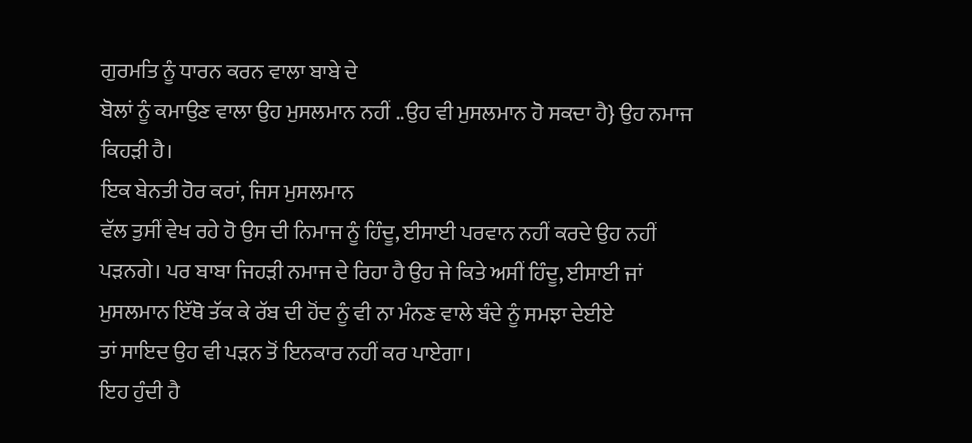ਗੁਰਮਤਿ ਨੂੰ ਧਾਰਨ ਕਰਨ ਵਾਲਾ ਬਾਬੇ ਦੇ
ਬੋਲਾਂ ਨੂੰ ਕਮਾਉਣ ਵਾਲਾ ਉਹ ਮੁਸਲਮਾਨ ਨਹੀਂ ..ਉਹ ਵੀ ਮੁਸਲਮਾਨ ਹੋ ਸਕਦਾ ਹੈ} ਉਹ ਨਮਾਜ
ਕਿਹੜੀ ਹੈ।
ਇਕ ਬੇਨਤੀ ਹੋਰ ਕਰਾਂ, ਜਿਸ ਮੁਸਲਮਾਨ
ਵੱਲ ਤੁਸੀਂ ਵੇਖ ਰਹੇ ਹੋ ਉਸ ਦੀ ਨਿਮਾਜ ਨੂੰ ਹਿੰਦੂ, ਈਸਾਈ ਪਰਵਾਨ ਨਹੀਂ ਕਰਦੇ ਉਹ ਨਹੀਂ
ਪੜਨਗੇ। ਪਰ ਬਾਬਾ ਜਿਹੜੀ ਨਮਾਜ ਦੇ ਰਿਹਾ ਹੈ ਉਹ ਜੇ ਕਿਤੇ ਅਸੀਂ ਹਿੰਦੂ, ਈਸਾਈ ਜਾਂ
ਮੁਸਲਮਾਨ ਇੱਥੋ ਤੱਕ ਕੇ ਰੱਬ ਦੀ ਹੋਂਦ ਨੂੰ ਵੀ ਨਾ ਮੰਨਣ ਵਾਲੇ ਬੰਦੇ ਨੂੰ ਸਮਝਾ ਦੇਈਏ
ਤਾਂ ਸਾਇਦ ਉਹ ਵੀ ਪੜਨ ਤੋਂ ਇਨਕਾਰ ਨਹੀਂ ਕਰ ਪਾਏਗਾ।
ਇਹ ਹੁੰਦੀ ਹੈ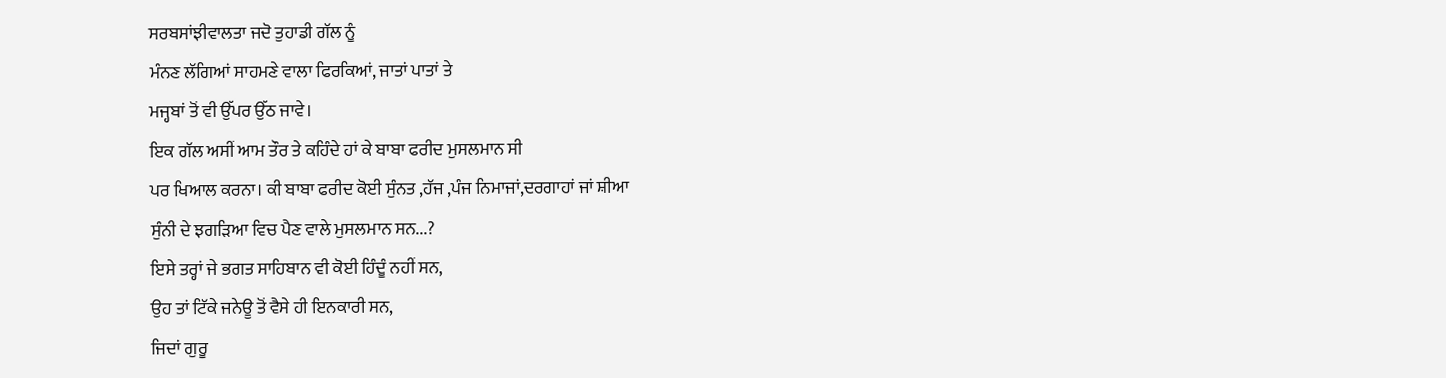ਸਰਬਸਾਂਝੀਵਾਲਤਾ ਜਦੋ ਤੁਹਾਡੀ ਗੱਲ ਨੂੰ
ਮੰਨਣ ਲੱਗਿਆਂ ਸਾਹਮਣੇ ਵਾਲਾ ਫਿਰਕਿਆਂ, ਜਾਤਾਂ ਪਾਤਾਂ ਤੇ
ਮਜ੍ਹਬਾਂ ਤੋਂ ਵੀ ਉੱਪਰ ਉੱਠ ਜਾਵੇ।
ਇਕ ਗੱਲ ਅਸੀਂ ਆਮ ਤੌਰ ਤੇ ਕਹਿੰਦੇ ਹਾਂ ਕੇ ਬਾਬਾ ਫਰੀਦ ਮੁਸਲਮਾਨ ਸੀ
ਪਰ ਖਿਆਲ ਕਰਨਾ। ਕੀ ਬਾਬਾ ਫਰੀਦ ਕੋਈ ਸੁੰਨਤ ,ਹੱਜ ,ਪੰਜ ਨਿਮਾਜਾਂ,ਦਰਗਾਹਾਂ ਜਾਂ ਸ਼ੀਆ
ਸੁੰਨੀ ਦੇ ਝਗੜਿਆ ਵਿਚ ਪੈਣ ਵਾਲੇ ਮੁਸਲਮਾਨ ਸਨ...?
ਇਸੇ ਤਰ੍ਹਾਂ ਜੇ ਭਗਤ ਸਾਹਿਬਾਨ ਵੀ ਕੋਈ ਹਿੰਦੂੰ ਨਹੀਂ ਸਨ,
ਉਹ ਤਾਂ ਟਿੱਕੇ ਜਨੇਊ ਤੋਂ ਵੈਸੇ ਹੀ ਇਨਕਾਰੀ ਸਨ,
ਜਿਦਾਂ ਗੁਰੂ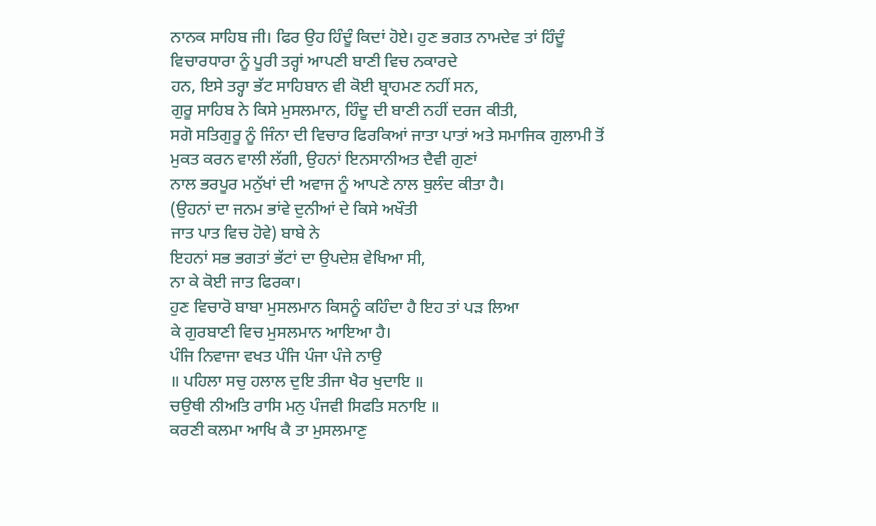ਨਾਨਕ ਸਾਹਿਬ ਜੀ। ਫਿਰ ਉਹ ਹਿੰਦੂੰ ਕਿਦਾਂ ਹੋਏ। ਹੁਣ ਭਗਤ ਨਾਮਦੇਵ ਤਾਂ ਹਿੰਦੂੰ
ਵਿਚਾਰਧਾਰਾ ਨੂੰ ਪੂਰੀ ਤਰ੍ਹਾਂ ਆਪਣੀ ਬਾਣੀ ਵਿਚ ਨਕਾਰਦੇ
ਹਨ, ਇਸੇ ਤਰ੍ਹਾ ਭੱਟ ਸਾਹਿਬਾਨ ਵੀ ਕੋਈ ਬ੍ਰਾਹਮਣ ਨਹੀਂ ਸਨ,
ਗੁਰੂ ਸਾਹਿਬ ਨੇ ਕਿਸੇ ਮੁਸਲਮਾਨ, ਹਿੰਦੂ ਦੀ ਬਾਣੀ ਨਹੀਂ ਦਰਜ ਕੀਤੀ,
ਸਗੋ ਸਤਿਗੁਰੂ ਨੂੰ ਜਿੰਨਾ ਦੀ ਵਿਚਾਰ ਫਿਰਕਿਆਂ ਜਾਤਾ ਪਾਤਾਂ ਅਤੇ ਸਮਾਜਿਕ ਗੁਲਾਮੀ ਤੋਂ
ਮੁਕਤ ਕਰਨ ਵਾਲੀ ਲੱਗੀ, ਉਹਨਾਂ ਇਨਸਾਨੀਅਤ ਦੈਵੀ ਗੁਣਾਂ
ਨਾਲ ਭਰਪੂਰ ਮਨੁੱਖਾਂ ਦੀ ਅਵਾਜ ਨੂੰ ਆਪਣੇ ਨਾਲ ਬੁਲੰਦ ਕੀਤਾ ਹੈ।
(ਉਹਨਾਂ ਦਾ ਜਨਮ ਭਾਂਵੇ ਦੁਨੀਆਂ ਦੇ ਕਿਸੇ ਅਖੌਤੀ
ਜਾਤ ਪਾਤ ਵਿਚ ਹੋਵੇ) ਬਾਬੇ ਨੇ
ਇਹਨਾਂ ਸਭ ਭਗਤਾਂ ਭੱਟਾਂ ਦਾ ਉਪਦੇਸ਼ ਵੇਖਿਆ ਸੀ,
ਨਾ ਕੇ ਕੋਈ ਜਾਤ ਫਿਰਕਾ।
ਹੁਣ ਵਿਚਾਰੋ ਬਾਬਾ ਮੁਸਲਮਾਨ ਕਿਸਨੂੰ ਕਹਿੰਦਾ ਹੈ ਇਹ ਤਾਂ ਪੜ ਲਿਆ
ਕੇ ਗੁਰਬਾਣੀ ਵਿਚ ਮੁਸਲਮਾਨ ਆਇਆ ਹੈ।
ਪੰਜਿ ਨਿਵਾਜਾ ਵਖਤ ਪੰਜਿ ਪੰਜਾ ਪੰਜੇ ਨਾਉ
॥ ਪਹਿਲਾ ਸਚੁ ਹਲਾਲ ਦੁਇ ਤੀਜਾ ਖੈਰ ਖੁਦਾਇ ॥
ਚਉਥੀ ਨੀਅਤਿ ਰਾਸਿ ਮਨੁ ਪੰਜਵੀ ਸਿਫਤਿ ਸਨਾਇ ॥
ਕਰਣੀ ਕਲਮਾ ਆਖਿ ਕੈ ਤਾ ਮੁਸਲਮਾਣੁ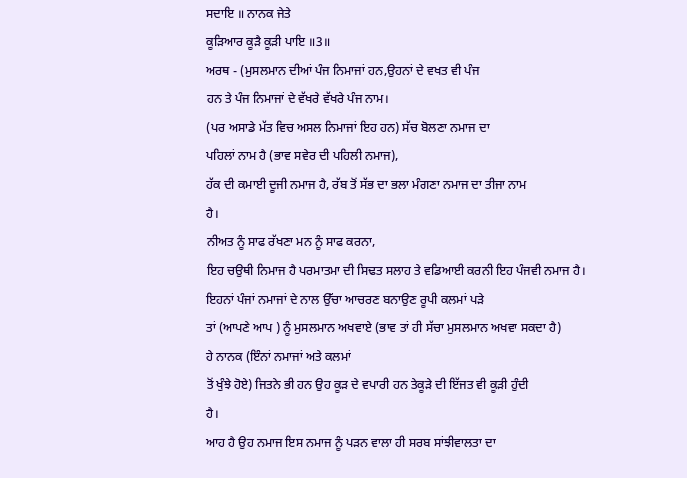ਸਦਾਇ ॥ ਨਾਨਕ ਜੇਤੇ
ਕੂੜਿਆਰ ਕੂੜੈ ਕੂੜੀ ਪਾਇ ॥3॥
ਅਰਥ - (ਮੁਸਲਮਾਨ ਦੀਆਂ ਪੰਜ ਨਿਮਾਜਾਂ ਹਨ,ਉਹਨਾਂ ਦੇ ਵਖਤ ਵੀ ਪੰਜ
ਹਨ ਤੇ ਪੰਜ ਨਿਮਾਜਾਂ ਦੇ ਵੱਖਰੇ ਵੱਖਰੇ ਪੰਜ ਨਾਮ।
(ਪਰ ਅਸਾਡੇ ਮੱਤ ਵਿਚ ਅਸਲ ਨਿਮਾਜਾਂ ਇਹ ਹਨ) ਸੱਚ ਬੋਲਣਾ ਨਮਾਜ ਦਾ
ਪਹਿਲਾਂ ਨਾਮ ਹੈ (ਭਾਵ ਸਵੇਰ ਦੀ ਪਹਿਲੀ ਨਮਾਜ),
ਹੱਕ ਦੀ ਕਮਾਈ ਦੂਜੀ ਨਮਾਜ ਹੈ, ਰੱਬ ਤੋਂ ਸੱਭ ਦਾ ਭਲਾ ਮੰਗਣਾ ਨਮਾਜ ਦਾ ਤੀਜਾ ਨਾਮ
ਹੈ।
ਨੀਅਤ ਨੂੰ ਸਾਫ ਰੱਖਣਾ ਮਨ ਨੂੰ ਸਾਫ ਕਰਨਾ,
ਇਹ ਚਉਥੀ ਨਿਮਾਜ ਹੈ ਪਰਮਾਤਮਾ ਦੀ ਸਿਢਤ ਸਲਾਹ ਤੇ ਵਡਿਆਈ ਕਰਨੀ ਇਹ ਪੰਜਵੀ ਨਮਾਜ ਹੈ।
ਇਹਨਾਂ ਪੰਜਾਂ ਨਮਾਜਾਂ ਦੇ ਨਾਲ ਉੱਚਾ ਆਚਰਣ ਬਨਾਉਣ ਰੂਪੀ ਕਲਮਾਂ ਪੜੇ
ਤਾਂ (ਆਪਣੇ ਆਪ ) ਨੂੰ ਮੁਸਲਮਾਨ ਅਖਵਾਏ (ਭਾਵ ਤਾਂ ਹੀ ਸੱਚਾ ਮੁਸਲਮਾਨ ਅਖਵਾ ਸਕਦਾ ਹੈ)
ਹੇ ਨਾਨਕ (ਇੰਨਾਂ ਨਮਾਜਾਂ ਅਤੇ ਕਲਮਾਂ
ਤੋਂ ਖੁੰਝੇ ਹੋਏ) ਜਿਤਨੇ ਭੀ ਹਨ ਉਹ ਕੂੜ ਦੇ ਵਪਾਰੀ ਹਨ ਤੇਕੂੜੇ ਦੀ ਇੱਜਤ ਵੀ ਕੂੜੀ ਹੁੰਦੀ
ਹੈ।
ਆਹ ਹੈ ਉਹ ਨਮਾਜ ਇਸ ਨਮਾਜ ਨੂੰ ਪੜਨ ਵਾਲਾ ਹੀ ਸਰਬ ਸਾਂਝੀਵਾਲਤਾ ਦਾ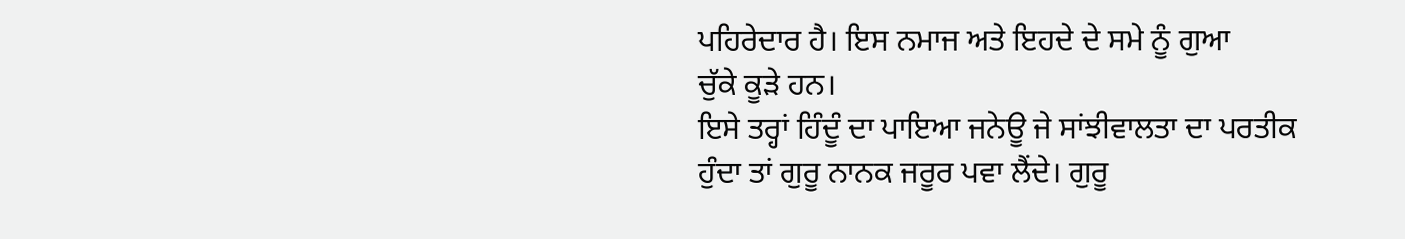ਪਹਿਰੇਦਾਰ ਹੈ। ਇਸ ਨਮਾਜ ਅਤੇ ਇਹਦੇ ਦੇ ਸਮੇ ਨੂੰ ਗੁਆ
ਚੁੱਕੇ ਕੂੜੇ ਹਨ।
ਇਸੇ ਤਰ੍ਹਾਂ ਹਿੰਦੂੰ ਦਾ ਪਾਇਆ ਜਨੇਊ ਜੇ ਸਾਂਝੀਵਾਲਤਾ ਦਾ ਪਰਤੀਕ
ਹੁੰਦਾ ਤਾਂ ਗੁਰੂ ਨਾਨਕ ਜਰੂਰ ਪਵਾ ਲੈਂਦੇ। ਗੁਰੂ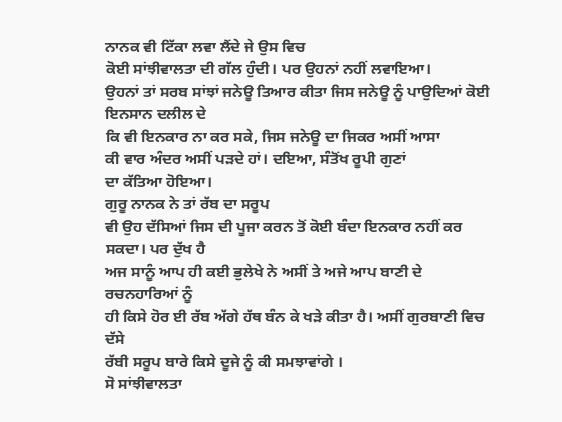ਨਾਨਕ ਵੀ ਟਿੱਕਾ ਲਵਾ ਲੈਂਦੇ ਜੇ ਉਸ ਵਿਚ
ਕੋਈ ਸਾਂਝੀਵਾਲਤਾ ਦੀ ਗੱਲ ਹੁੰਦੀ। ਪਰ ਉਹਨਾਂ ਨਹੀਂ ਲਵਾਇਆ।
ਉਹਨਾਂ ਤਾਂ ਸਰਬ ਸਾਂਝਾਂ ਜਨੇਊ ਤਿਆਰ ਕੀਤਾ ਜਿਸ ਜਨੇਊ ਨੂੰ ਪਾਉਦਿਆਂ ਕੋਈ ਇਨਸਾਨ ਦਲੀਲ ਦੇ
ਕਿ ਵੀ ਇਨਕਾਰ ਨਾ ਕਰ ਸਕੇ, ਜਿਸ ਜਨੇਊ ਦਾ ਜਿਕਰ ਅਸੀਂ ਆਸਾ
ਕੀ ਵਾਰ ਅੰਦਰ ਅਸੀਂ ਪੜਦੇ ਹਾਂ। ਦਇਆ, ਸੰਤੋਂਖ ਰੂਪੀ ਗੁਣਾਂ
ਦਾ ਕੱਤਿਆ ਹੋਇਆ।
ਗੁਰੂ ਨਾਨਕ ਨੇ ਤਾਂ ਰੱਬ ਦਾ ਸਰੂਪ
ਵੀ ਉਹ ਦੱਸਿਆਂ ਜਿਸ ਦੀ ਪੂਜਾ ਕਰਨ ਤੋਂ ਕੋਈ ਬੰਦਾ ਇਨਕਾਰ ਨਹੀਂ ਕਰ ਸਕਦਾ। ਪਰ ਦੁੱਖ ਹੈ
ਅਜ ਸਾਨੂੰ ਆਪ ਹੀ ਕਈ ਭੁਲੇਖੇ ਨੇ ਅਸੀਂ ਤੇ ਅਜੇ ਆਪ ਬਾਣੀ ਦੇ ਰਚਨਹਾਰਿਆਂ ਨੂੰ
ਹੀ ਕਿਸੇ ਹੋਰ ਈ ਰੱਬ ਅੱਗੇ ਹੱਥ ਬੰਨ ਕੇ ਖੜੇ ਕੀਤਾ ਹੈ। ਅਸੀਂ ਗੁਰਬਾਣੀ ਵਿਚ ਦੱਸੇ
ਰੱਬੀ ਸਰੂਪ ਬਾਰੇ ਕਿਸੇ ਦੂਜੇ ਨੂੰ ਕੀ ਸਮਝਾਵਾਂਗੇ ।
ਸੋ ਸਾਂਝੀਵਾਲਤਾ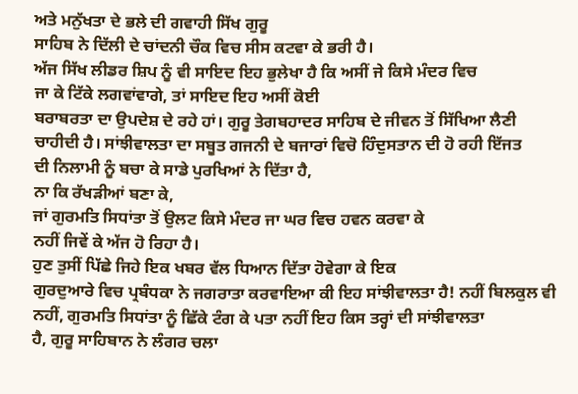ਅਤੇ ਮਨੁੱਖਤਾ ਦੇ ਭਲੇ ਦੀ ਗਵਾਹੀ ਸਿੱਖ ਗੁਰੂ
ਸਾਹਿਬ ਨੇ ਦਿੱਲੀ ਦੇ ਚਾਂਦਨੀ ਚੌਕ ਵਿਚ ਸੀਸ ਕਟਵਾ ਕੇ ਭਰੀ ਹੈ।
ਅੱਜ ਸਿੱਖ ਲੀਡਰ ਸ਼ਿਪ ਨੂੰ ਵੀ ਸਾਇਦ ਇਹ ਭੁਲੇਖਾ ਹੈ ਕਿ ਅਸੀਂ ਜੇ ਕਿਸੇ ਮੰਦਰ ਵਿਚ
ਜਾ ਕੇ ਟਿੱਕੇ ਲਗਵਾਂਵਾਗੇ, ਤਾਂ ਸਾਇਦ ਇਹ ਅਸੀਂ ਕੋਈ
ਬਰਾਬਰਤਾ ਦਾ ਉਪਦੇਸ਼ ਦੇ ਰਹੇ ਹਾਂ। ਗੁਰੂ ਤੇਗਬਹਾਦਰ ਸਾਹਿਬ ਦੇ ਜੀਵਨ ਤੋਂ ਸਿੱਖਿਆ ਲੈਣੀ
ਚਾਹੀਦੀ ਹੈ। ਸਾਂਝੀਵਾਲਤਾ ਦਾ ਸਬੂਤ ਗਜਨੀ ਦੇ ਬਜਾਰਾਂ ਵਿਚੋ ਹਿੰਦੁਸਤਾਨ ਦੀ ਹੋ ਰਹੀ ਇੱਜਤ
ਦੀ ਨਿਲਾਮੀ ਨੂੰ ਬਚਾ ਕੇ ਸਾਡੇ ਪੁਰਖਿਆਂ ਨੇ ਦਿੱਤਾ ਹੈ,
ਨਾ ਕਿ ਰੱਖੜੀਆਂ ਬਣਾ ਕੇ,
ਜਾਂ ਗੁਰਮਤਿ ਸਿਧਾਂਤਾ ਤੋਂ ਉਲਟ ਕਿਸੇ ਮੰਦਰ ਜਾ ਘਰ ਵਿਚ ਹਵਨ ਕਰਵਾ ਕੇ
ਨਹੀਂ ਜਿਵੇਂ ਕੇ ਅੱਜ ਹੋ ਰਿਹਾ ਹੈ।
ਹੁਣ ਤੁਸੀਂ ਪਿੱਛੇ ਜਿਹੇ ਇਕ ਖਬਰ ਵੱਲ ਧਿਆਨ ਦਿੱਤਾ ਹੋਵੇਗਾ ਕੇ ਇਕ
ਗੁਰਦੁਆਰੇ ਵਿਚ ਪ੍ਰਬੰਧਕਾ ਨੇ ਜਗਰਾਤਾ ਕਰਵਾਇਆ ਕੀ ਇਹ ਸਾਂਝੀਵਾਲਤਾ ਹੈ! ਨਹੀਂ ਬਿਲਕੁਲ ਵੀ
ਨਹੀਂ, ਗੁਰਮਤਿ ਸਿਧਾਂਤਾ ਨੂੰ ਛਿੱਕੇ ਟੰਗ ਕੇ ਪਤਾ ਨਹੀਂ ਇਹ ਕਿਸ ਤਰ੍ਹਾਂ ਦੀ ਸਾਂਝੀਵਾਲਤਾ
ਹੈ, ਗੁਰੂ ਸਾਹਿਬਾਨ ਨੇ ਲੰਗਰ ਚਲਾ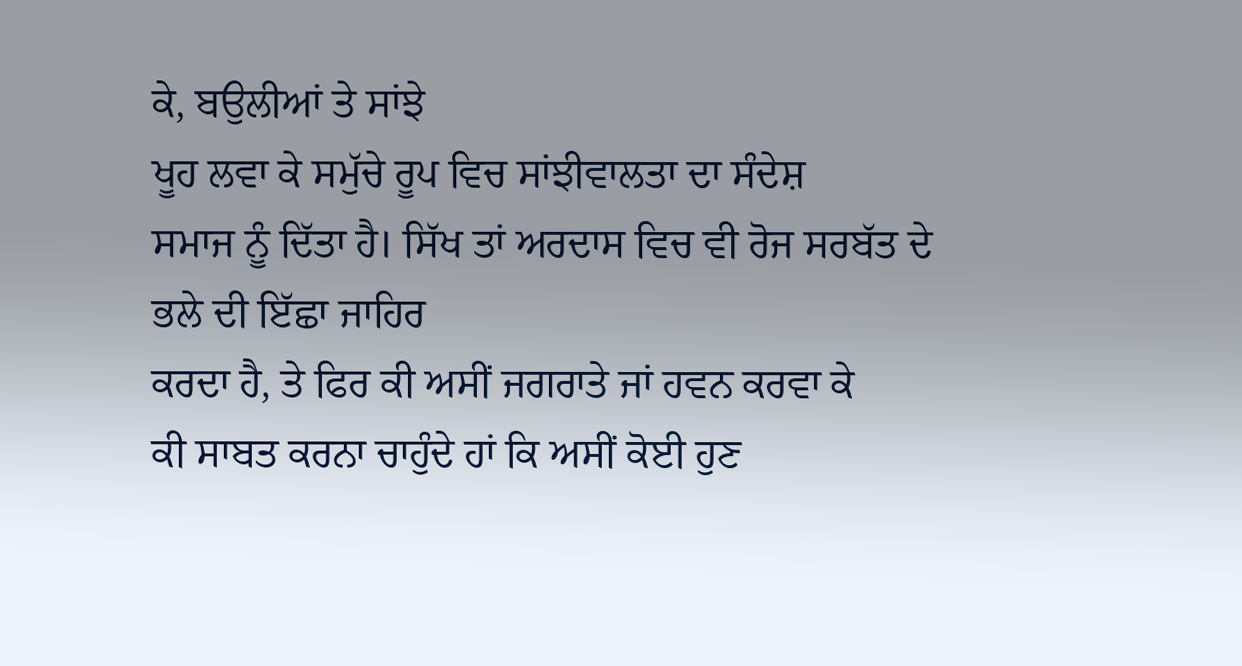ਕੇ, ਬਉਲੀਆਂ ਤੇ ਸਾਂਝੇ
ਖੂਹ ਲਵਾ ਕੇ ਸਮੁੱਚੇ ਰੂਪ ਵਿਚ ਸਾਂਝੀਵਾਲਤਾ ਦਾ ਸੰਦੇਸ਼
ਸਮਾਜ ਨੂੰ ਦਿੱਤਾ ਹੈ। ਸਿੱਖ ਤਾਂ ਅਰਦਾਸ ਵਿਚ ਵੀ ਰੋਜ ਸਰਬੱਤ ਦੇ ਭਲੇ ਦੀ ਇੱਛਾ ਜਾਹਿਰ
ਕਰਦਾ ਹੈ, ਤੇ ਫਿਰ ਕੀ ਅਸੀਂ ਜਗਰਾਤੇ ਜਾਂ ਹਵਨ ਕਰਵਾ ਕੇ
ਕੀ ਸਾਬਤ ਕਰਨਾ ਚਾਹੁੰਦੇ ਹਾਂ ਕਿ ਅਸੀਂ ਕੋਈ ਹੁਣ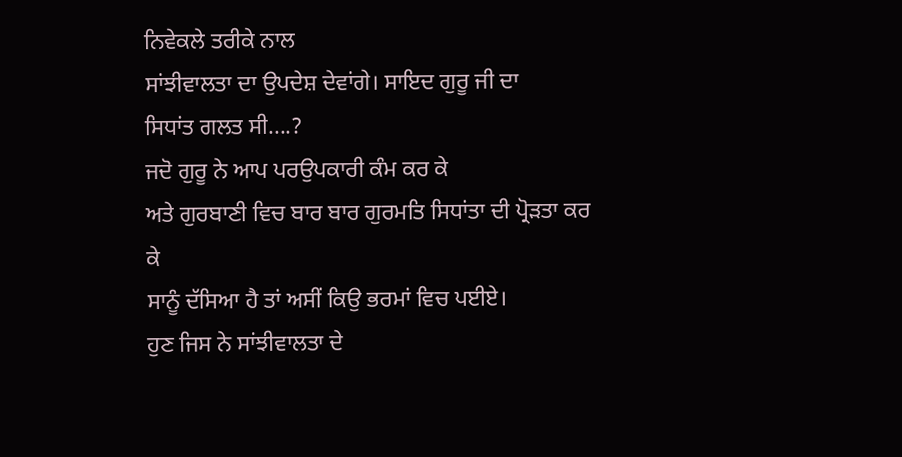ਨਿਵੇਕਲੇ ਤਰੀਕੇ ਨਾਲ
ਸਾਂਝੀਵਾਲਤਾ ਦਾ ਉਪਦੇਸ਼ ਦੇਵਾਂਗੇ। ਸਾਇਦ ਗੁਰੂ ਜੀ ਦਾ
ਸਿਧਾਂਤ ਗਲਤ ਸੀ....?
ਜਦੋ ਗੁਰੂ ਨੇ ਆਪ ਪਰਉਪਕਾਰੀ ਕੰਮ ਕਰ ਕੇ
ਅਤੇ ਗੁਰਬਾਣੀ ਵਿਚ ਬਾਰ ਬਾਰ ਗੁਰਮਤਿ ਸਿਧਾਂਤਾ ਦੀ ਪ੍ਰੋੜਤਾ ਕਰ ਕੇ
ਸਾਨੂੰ ਦੱਸਿਆ ਹੈ ਤਾਂ ਅਸੀਂ ਕਿਉ ਭਰਮਾਂ ਵਿਚ ਪਈਏ।
ਹੁਣ ਜਿਸ ਨੇ ਸਾਂਝੀਵਾਲਤਾ ਦੇ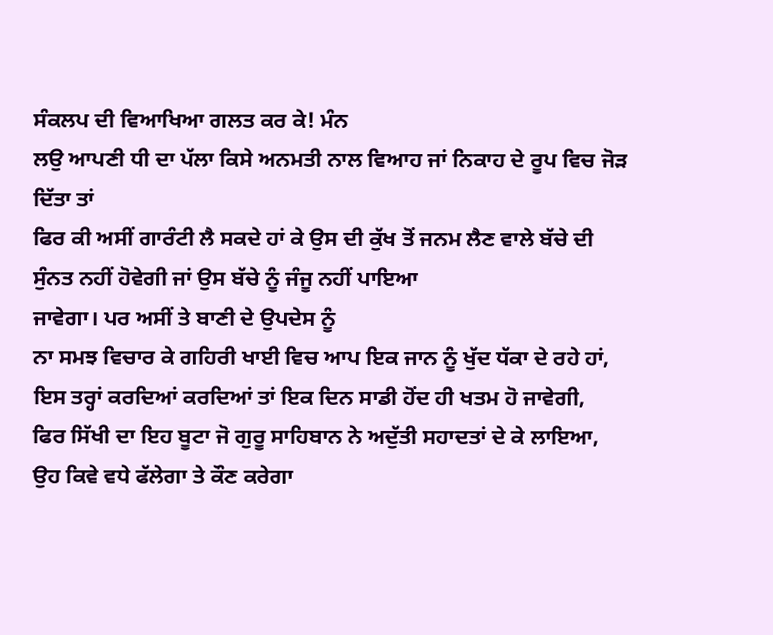ਸੰਕਲਪ ਦੀ ਵਿਆਖਿਆ ਗਲਤ ਕਰ ਕੇ! ਮੰਨ
ਲਉ ਆਪਣੀ ਧੀ ਦਾ ਪੱਲਾ ਕਿਸੇ ਅਨਮਤੀ ਨਾਲ ਵਿਆਹ ਜਾਂ ਨਿਕਾਹ ਦੇ ਰੂਪ ਵਿਚ ਜੋੜ ਦਿੱਤਾ ਤਾਂ
ਫਿਰ ਕੀ ਅਸੀਂ ਗਾਰੰਟੀ ਲੈ ਸਕਦੇ ਹਾਂ ਕੇ ਉਸ ਦੀ ਕੁੱਖ ਤੋਂ ਜਨਮ ਲੈਣ ਵਾਲੇ ਬੱਚੇ ਦੀ
ਸੁੰਨਤ ਨਹੀਂ ਹੋਵੇਗੀ ਜਾਂ ਉਸ ਬੱਚੇ ਨੂੰ ਜੰਜੂ ਨਹੀਂ ਪਾਇਆ
ਜਾਵੇਗਾ। ਪਰ ਅਸੀਂ ਤੇ ਬਾਣੀ ਦੇ ਉਪਦੇਸ ਨੂੰ
ਨਾ ਸਮਝ ਵਿਚਾਰ ਕੇ ਗਹਿਰੀ ਖਾਈ ਵਿਚ ਆਪ ਇਕ ਜਾਨ ਨੂੰ ਖੁੱਦ ਧੱਕਾ ਦੇ ਰਹੇ ਹਾਂ,
ਇਸ ਤਰ੍ਹਾਂ ਕਰਦਿਆਂ ਕਰਦਿਆਂ ਤਾਂ ਇਕ ਦਿਨ ਸਾਡੀ ਹੋਂਦ ਹੀ ਖਤਮ ਹੋ ਜਾਵੇਗੀ,
ਫਿਰ ਸਿੱਖੀ ਦਾ ਇਹ ਬੂਟਾ ਜੋ ਗੁਰੂ ਸਾਹਿਬਾਨ ਨੇ ਅਦੁੱਤੀ ਸਹਾਦਤਾਂ ਦੇ ਕੇ ਲਾਇਆ,
ਉਹ ਕਿਵੇ ਵਧੇ ਫੱਲੇਗਾ ਤੇ ਕੌਣ ਕਰੇਗਾ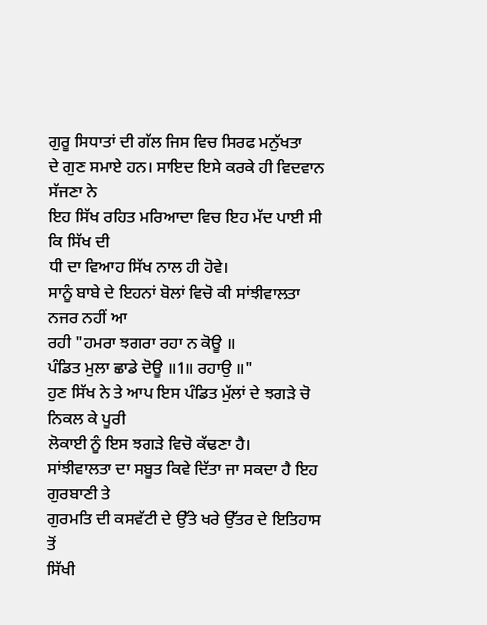ਗੁਰੂ ਸਿਧਾਤਾਂ ਦੀ ਗੱਲ ਜਿਸ ਵਿਚ ਸਿਰਫ ਮਨੁੱਖਤਾ
ਦੇ ਗੁਣ ਸਮਾਏ ਹਨ। ਸਾਇਦ ਇਸੇ ਕਰਕੇ ਹੀ ਵਿਦਵਾਨ ਸੱਜਣਾ ਨੇ
ਇਹ ਸਿੱਖ ਰਹਿਤ ਮਰਿਆਦਾ ਵਿਚ ਇਹ ਮੱਦ ਪਾਈ ਸੀ ਕਿ ਸਿੱਖ ਦੀ
ਧੀ ਦਾ ਵਿਆਹ ਸਿੱਖ ਨਾਲ ਹੀ ਹੋਵੇ।
ਸਾਨੂੰ ਬਾਬੇ ਦੇ ਇਹਨਾਂ ਬੋਲਾਂ ਵਿਚੋ ਕੀ ਸਾਂਝੀਵਾਲਤਾ ਨਜਰ ਨਹੀਂ ਆ
ਰਹੀ "ਹਮਰਾ ਝਗਰਾ ਰਹਾ ਨ ਕੋਊ ॥
ਪੰਡਿਤ ਮੁਲਾ ਛਾਡੇ ਦੋਊ ॥1॥ ਰਹਾਉ ॥"
ਹੁਣ ਸਿੱਖ ਨੇ ਤੇ ਆਪ ਇਸ ਪੰਡਿਤ ਮੁੱਲਾਂ ਦੇ ਝਗੜੇ ਚੋ ਨਿਕਲ ਕੇ ਪੂਰੀ
ਲੋਕਾਈ ਨੂੰ ਇਸ ਝਗੜੇ ਵਿਚੋ ਕੱਢਣਾ ਹੈ।
ਸਾਂਝੀਵਾਲਤਾ ਦਾ ਸਬੂਤ ਕਿਵੇ ਦਿੱਤਾ ਜਾ ਸਕਦਾ ਹੈ ਇਹ ਗੁਰਬਾਣੀ ਤੇ
ਗੁਰਮਤਿ ਦੀ ਕਸਵੱਟੀ ਦੇ ਉੱਤੇ ਖਰੇ ਉੱਤਰ ਦੇ ਇਤਿਹਾਸ ਤੋਂ
ਸਿੱਖੀ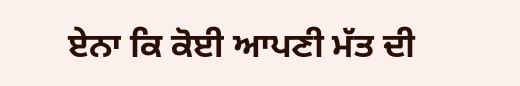ਏਨਾ ਕਿ ਕੋਈ ਆਪਣੀ ਮੱਤ ਦੀ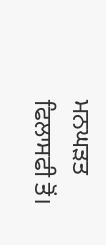ਮਨਘੜਤ ਫਿਲਾਸਫੀ ਤੋਂ।